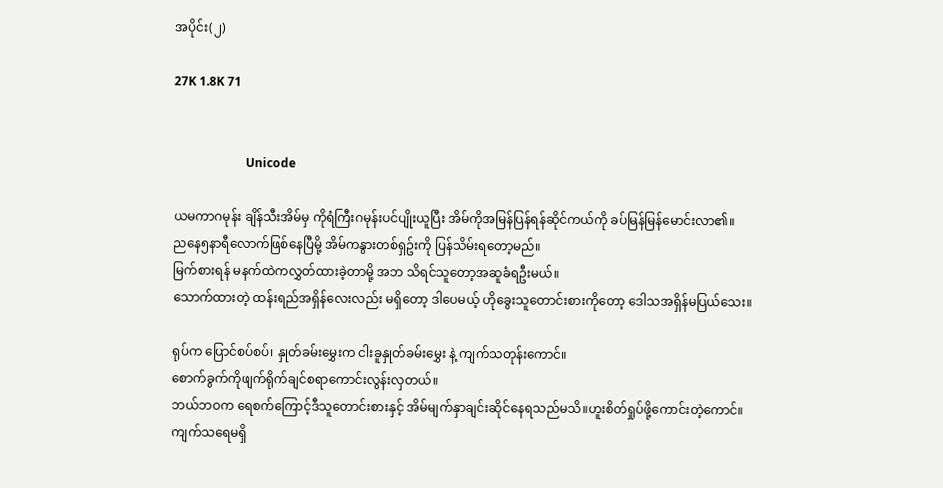အပိုင်း(၂)

27K 1.8K 71


                        Unicode

ယမကာဂမုန်း ချိန်သီးအိမ်မှ ကိုရံကြီးဂမုန်းပင်ပျိုးယူပြီး အိမ်ကိုအမြန်ပြန်ရန်ဆိုင်ကယ်ကို ခပ်မြန်မြန်မောင်းလာ၏။
ညနေ၅နာရီလောက်ဖြစ်နေပြီမို့ အိမ်ကနွားတစ်ရှဥ်းကို ပြန်သိမ်းရတော့မည်။
မြက်စားရန် မနက်ထဲကလွှတ်ထားခဲ့တာမို့ အဘ သိရင်သူတော့အဆူခံရဦးမယ်။
သောက်ထားတဲ့ ထန်းရည်အရှိန်လေးလည်း မရှိတော့ ဒါပေမယ့် ဟိုခွေးသူတောင်းစားကိုတော့ ဒေါသအရှိန်မပြယ်သေး။

ရုပ်က ပြောင်စပ်စပ်၊ နှုတ်ခမ်းမွှေးက ငါးခူနှုတ်ခမ်းမွှေး နဲ့ ကျက်သတုန်းကောင်။
စောက်ခွက်ကိုဖျက်ရိုက်ချင်စရာကောင်းလွန်းလှတယ်။
ဘယ်ဘဝက ရေစက်ကြောင့်ဒီသူတောင်းစားနှင့် အိမ်မျက်နှာချင်းဆိုင်နေရသည်မသိ။ဟူးစိတ်ရှုပ်ဖို့ကောင်းတဲ့ကောင်။
ကျက်သရေမရှိ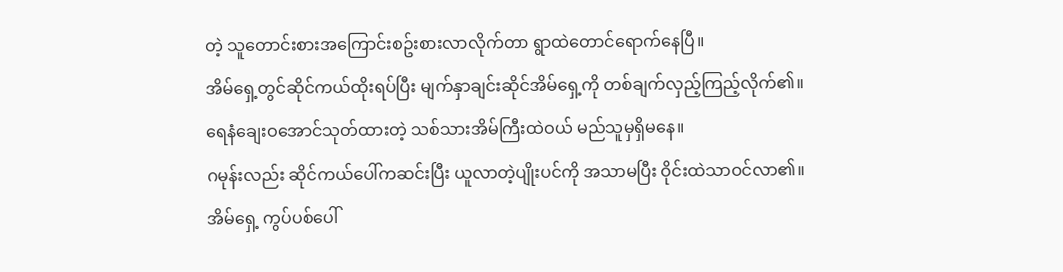တဲ့ သူတောင်းစားအကြောင်းစဥ်းစားလာလိုက်တာ ရွာထဲတောင်ရောက်နေပြီ။
အိမ်ရှေ့တွင်ဆိုင်ကယ်ထိုးရပ်ပြီး မျက်နှာချင်းဆိုင်အိမ်ရှေ့ကို တစ်ချက်လှည့်ကြည့်လိုက်၏။
ရေနံချေးဝအောင်သုတ်ထားတဲ့ သစ်သားအိမ်ကြီးထဲဝယ် မည်သူမှရှိမနေ။
ဂမုန်းလည်း ဆိုင်ကယ်ပေါ်ကဆင်းပြီး ယူလာတဲ့ပျိုးပင်ကို အသာမပြီး ဝိုင်းထဲသာဝင်လာ၏။
အိမ်ရှေ့ ကွပ်ပစ်ပေါ်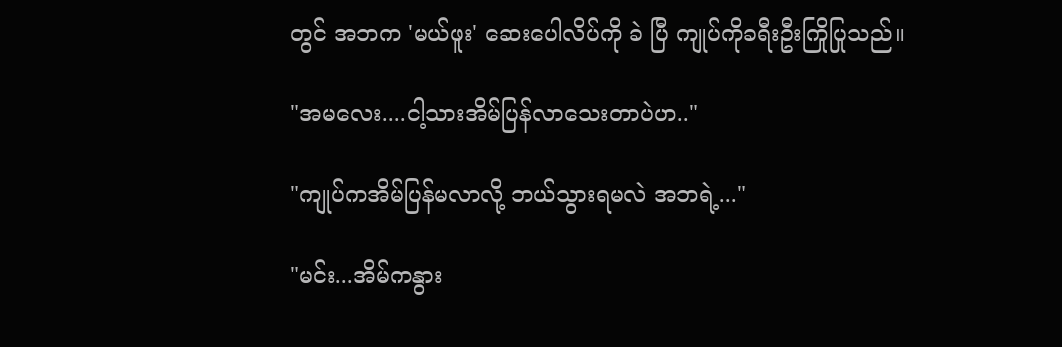တွင် အဘက 'မယ်ဖူး' ဆေးပေါလိပ်ကို ခဲ ပြီ ကျုပ်ကိုခရီးဦးကြိုပြုသည်။

"အမလေး....ငါ့သားအိမ်ပြန်လာသေးတာပဲဟ.."

"ကျုပ်ကအိမ်ပြန်မလာလို့ ဘယ်သွားရမလဲ အဘရဲ့..."

"မင်း...အိမ်ကနွား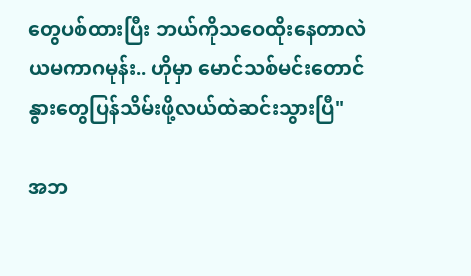တွေပစ်ထားပြီး ဘယ်ကိုသဝေထိုးနေတာလဲ ယမကာဂမုန်း.. ဟိုမှာ မောင်သစ်မင်းတောင် နွားတွေပြန်သိမ်းဖို့လယ်ထဲဆင်းသွားပြီ"

အဘ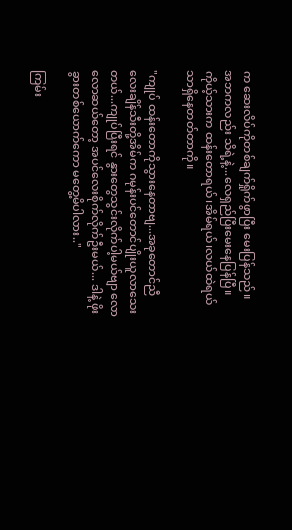က ဆေးလိပ်ကိုတစ်ချက်ရှိုက်ဖွာပြီး မေးပြန်သည်။
အဘကလည်း သိရဲ့နဲ့...လေရှည်ပြီးမေးနေပြန်ပြီ။
ကိုယ့်သားက ထန်းတောရယ်၊အိမ်ရယ်၊လယ်ထဲရယ်သာရှိနေတတ်တာကို။

"ကျုပ် ထန်းတောကိုသွားနေတာဗျ...အခုတောင်ညီလေးချိန်သီးတို့အိမ်က ဂမုန်းပင်တောင်ပျိုးယူလာသေးတယ်...ကျုပ်ပြီးရင် နွားတွေသွင်းလိုက်ပါ့မယ်ဗျာ လောလောဆယ်တော့ အပင်လေးစိုက်လိုက်ဦးမယ်... ဒါနဲ့ ဖိုးခွားတစ်ယောက်ကော မတွေ့မိပါလား.."

ကြမ်း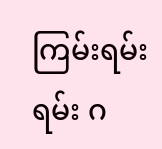ကြမ်းရမ်းရမ်း ဂ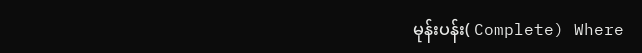မုန်းပန်း( Complete) Where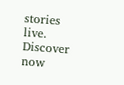stories live. Discover now